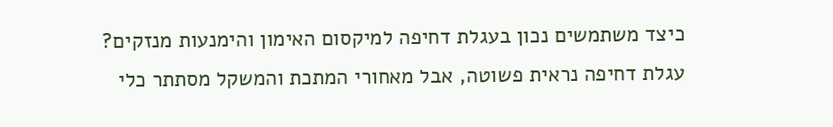כיצד משתמשים נכון בעגלת דחיפה למיקסום האימון והימנעות מנזקים?
עגלת דחיפה נראית פשוטה, אבל מאחורי המתכת והמשקל מסתתר כלי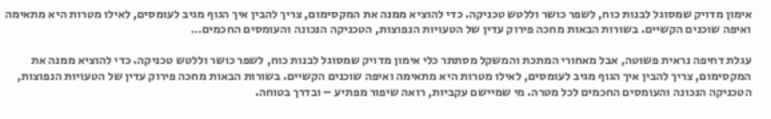אימון מדויק שמסוגל לבנות כוח, לשפר כושר וללטש טכניקה. כדי להוציא ממנה את המקסימום, צריך להבין איך הגוף מגיב לעומסים, לאילו מטרות היא מתאימה ואיפה שוכנים הקשיים. בשורות הבאות מחכה פירוק עדין של הטעויות הנפוצות, הטכניקה הנכונה והעומסים החכמים…

עגלת דחיפה נראית פשוטה, אבל מאחורי המתכת והמשקל מסתתר כלי אימון מדויק שמסוגל לבנות כוח, לשפר כושר וללטש טכניקה. כדי להוציא ממנה את המקסימום, צריך להבין איך הגוף מגיב לעומסים, לאילו מטרות היא מתאימה ואיפה שוכנים הקשיים. בשורות הבאות מחכה פירוק עדין של הטעויות הנפוצות, הטכניקה הנכונה והעומסים החכמים לכל מטרה. מי שמיישם עקביות, רואה שיפור מפתיע – ובדרך בטוחה.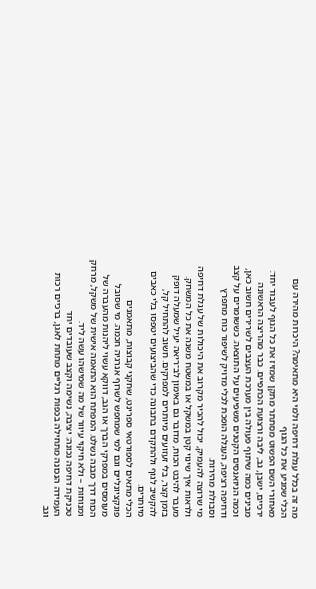מה זה בכלל עגלת דחיפה ולמי היא מתאימה? היכרות מהירה עם הכלי שמניע את כל הגוף
מאחורי השם הפשוט מסתתר מתקן שמזיז את כל הגוף לעבוד יחד: ירכיים, ישבן, גב, ליבה ורצועת הכתפיים. כבר מהריצה הראשונה מבינים כמה שיתוף פעולה בין מערכת העצבים לשרירים חשוב כאן, וכמה הניואנסים הקטנים משפיעים על התוצאה. כששומרים על קצב ודחיפה רציפה, העגלה הופכת לכלי מדויק לשיפור כוח מתפרץ וסבולת מהירות.
מי שרוצה להעמיק, יכול להכיר מקרוב את היכולות של עגלת דחיפה ולראות איך שינוי קטן במשקל או במשטח משנה את כל המשחק. מעבר להיבט הכוח, מדובר גם באימון לב־ריאה יעיל שמעלה דופק בזמן קצר, בלי זעזועים מיותרים למפרקים. חשוב להתחיל קל, להקשיב לגוף ולהתקדם בתבונה כדי שהביצועים יטפסו בלי כאבים מיותרים.
הכלי מתאים לספורטאי ספרינט, שחקני קבוצות, מתאמנים פונקציונליים וגם למי שמחפש לשרוף אנרגיה חכמה. מי שסובל מעומסים במפרקי הברך או הגב, דווקא עשוי ליהנות מהעברה של הכוח דרך מבנה נשלט. המפתח הוא התאמה אישית של משקל, מרחק ומנוחות – ולא חיקוי עיוור של מה שמישהו עשה ליד.
טכניקת דחיפה נכונה: יציבה, נשימה וקצב שעובדים יחד
העמידה הנכונה מתחילה בכפות רגליים מתחת לאגן, ברכיים רכות וגב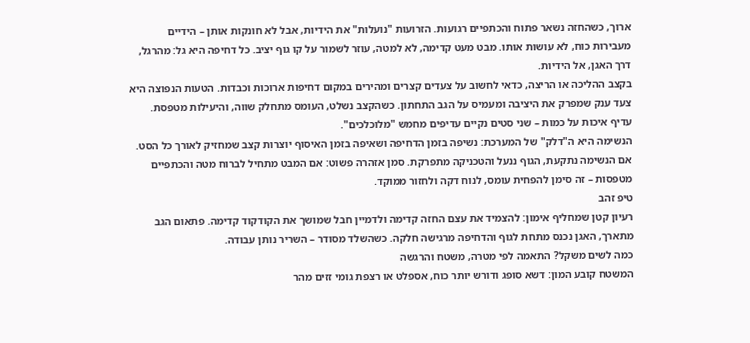ארוך, כשהחזה נשאר פתוח והכתפיים רגועות. הזרועות "נועלות" את הידיות, אבל לא חונקות אותן – הידיים מעבירות כוח, לא עושות אותו. מבט מעט קדימה, לא למטה, עוזר לשמור על קו גוף יציב. כל דחיפה היא גל: מהרגל, דרך האגן, אל הידיות.
בקצב ההליכה או הריצה, כדאי לחשוב על צעדים קצרים ומהירים במקום דחיפות ארוכות וכבדות. הטעות הנפוצה היא צעד ענק שמפרק את היציבה ומעמיס על הגב התחתון. כשהקצב נשלט, העומס מתחלק שווה, והיעילות מטפסת. עדיף איכות על כמות – שני סטים נקיים עדיפים מחמש "מלוכלכים".
הנשימה היא ה"דלק" של המערכת: נשיפה בזמן הדחיפה ושאיפה בזמן האיסוף יוצרות קצב שמחזיק לאורך כל הסט. אם הנשימה נתקעת, הגוף ננעל והטכניקה מתפרקת. סמן אזהרה פשוט: אם המבט מתחיל לברוח מטה והכתפיים מטפסות – זה סימן להפחית עומס, לנוח דקה ולחזור ממוקד.
טיפ זהב
רעיון קטן שמחליף אימון: להצמיד את עצם החזה קדימה ולדמיין חבל שמושך את הקודקוד קדימה. פתאום הגב מתארך, האגן נכנס מתחת לגוף והדחיפה מרגישה חלקה. כשהשלד מסודר – השריר נותן עבודה.
כמה לשים משקל? התאמה לפי מטרה, משטח והרגשה
המשטח קובע המון: דשא סופג ודורש יותר כוח, אספלט או רצפת גומי זזים מהר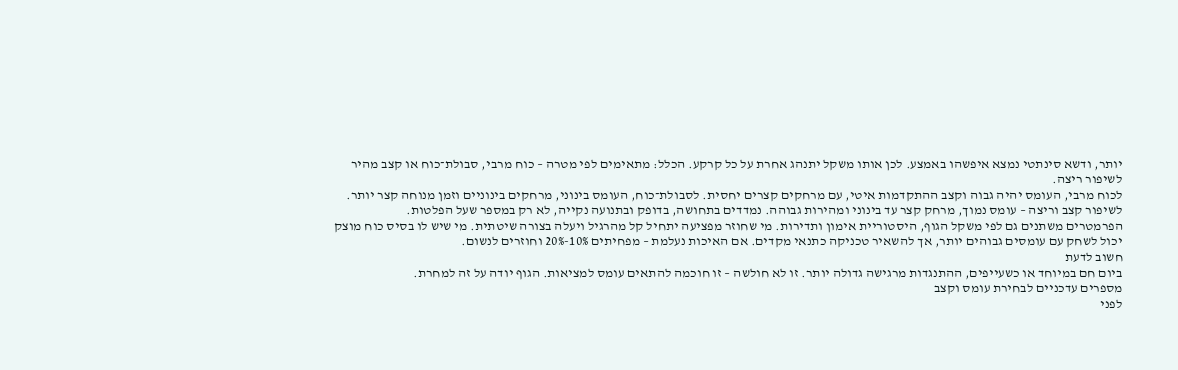יותר, ודשא סינתטי נמצא איפשהו באמצע. לכן אותו משקל יתנהג אחרת על כל קרקע. הכלל: מתאימים לפי מטרה – כוח מרבי, סבולת־כוח או קצב מהיר לשיפור ריצה.
לכוח מרבי, העומס יהיה גבוה וקצב ההתקדמות איטי, עם מרחקים קצרים יחסית. לסבולת־כוח, העומס בינוני, מרחקים בינוניים וזמן מנוחה קצר יותר. לשיפור קצב וריצה – עומס נמוך, מרחק קצר עד בינוני ומהירות גבוהה. נמדדים בתחושה, בדופק ובתנועה נקייה, לא רק במספר שעל הפלטות.
הפרמטרים משתנים גם לפי משקל הגוף, היסטוריית אימון ותדירות. מי שחוזר מפציעה יתחיל קל מהרגיל ויעלה בצורה שיטתית. מי שיש לו בסיס כוח מוצק יכול לשחק עם עומסים גבוהים יותר, אך להשאיר טכניקה כתנאי מקדים. אם האיכות נעלמת – מפחיתים 10%-20% וחוזרים לנשום.
חשוב לדעת
ביום חם במיוחד או כשעייפים, ההתנגדות מרגישה גדולה יותר. זו לא חולשה – זו חוכמה להתאים עומס למציאות. הגוף יודה על זה למחרת.
מספרים עדכניים לבחירת עומס וקצב
לפני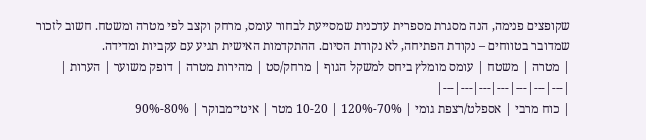שקופצים פנימה, הנה מסגרת מספרית עדכנית שמסייעת לבחור עומס, מרחק וקצב לפי מטרה ומשטח. חשוב לזכור שמדובר בטווחים – נקודת הפתיחה, לא נקודת הסיום. ההתקדמות האישית תגיע עם עקביות ומדידה.
| מטרה | משטח | עומס מומלץ ביחס למשקל הגוף | מרחק/סט | מהירות מטרה | דופק משוער | הערות |
|---|---|---|---|---|---|---|
| כוח מרבי | אספלט/רצפת גומי | 70%-120% | 10-20 מטר | איטי־מבוקר | 80%-90%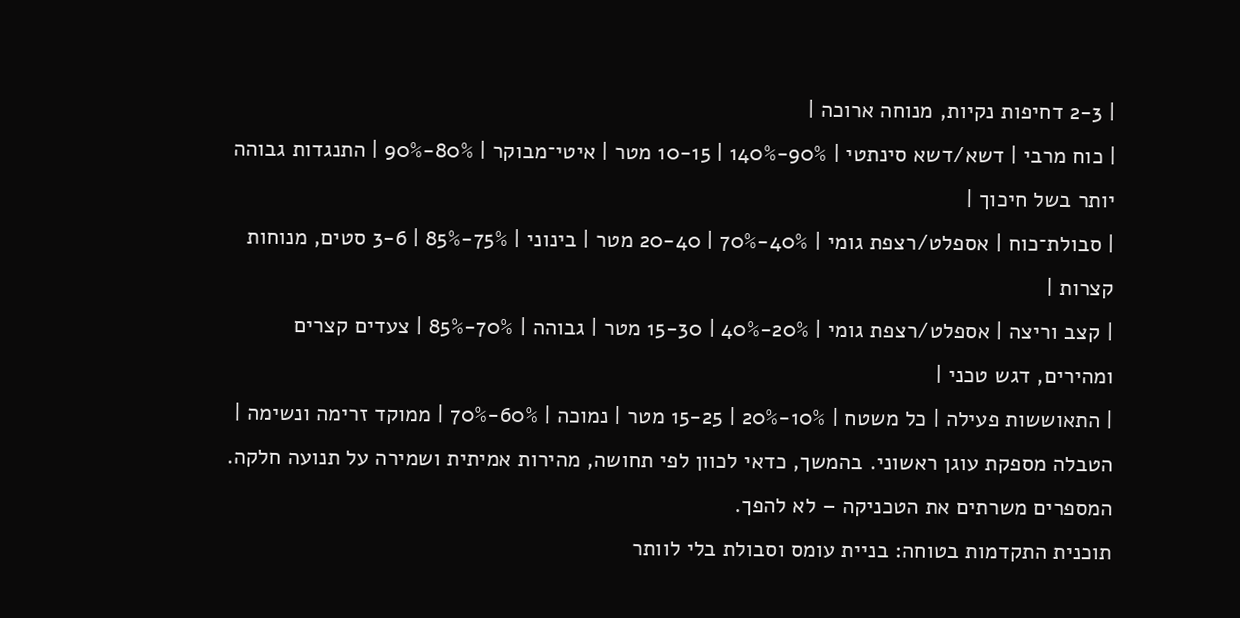| 2-3 דחיפות נקיות, מנוחה ארוכה |
| כוח מרבי | דשא/דשא סינתטי | 90%-140% | 10-15 מטר | איטי־מבוקר | 80%-90% | התנגדות גבוהה יותר בשל חיכוך |
| סבולת־כוח | אספלט/רצפת גומי | 40%-70% | 20-40 מטר | בינוני | 75%-85% | 3-6 סטים, מנוחות קצרות |
| קצב וריצה | אספלט/רצפת גומי | 20%-40% | 15-30 מטר | גבוהה | 70%-85% | צעדים קצרים ומהירים, דגש טכני |
| התאוששות פעילה | כל משטח | 10%-20% | 15-25 מטר | נמוכה | 60%-70% | ממוקד זרימה ונשימה |
הטבלה מספקת עוגן ראשוני. בהמשך, כדאי לכוון לפי תחושה, מהירות אמיתית ושמירה על תנועה חלקה. המספרים משרתים את הטכניקה – לא להפך.
תוכנית התקדמות בטוחה: בניית עומס וסבולת בלי לוותר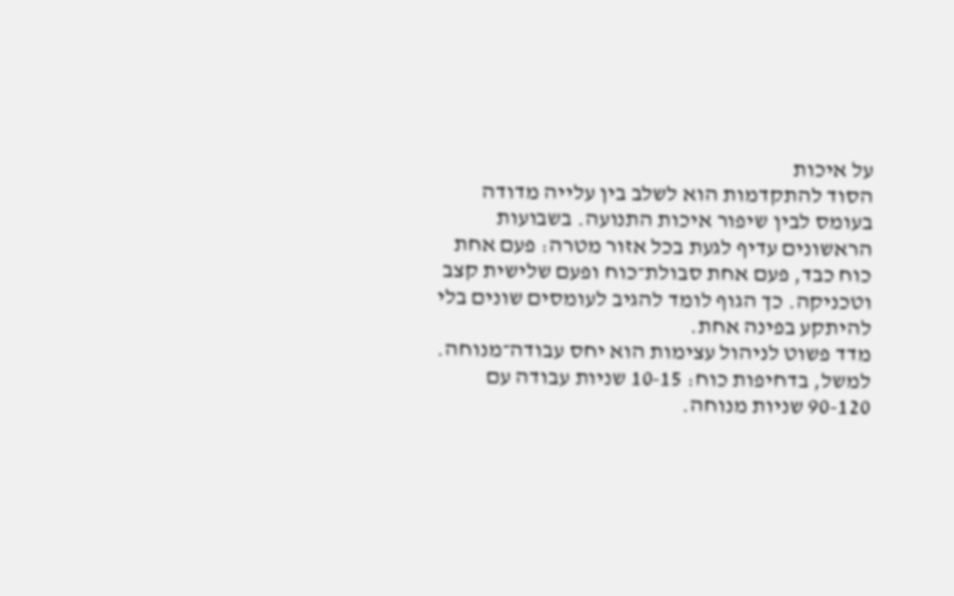על איכות
הסוד להתקדמות הוא לשלב בין עלייה מדודה בעומס לבין שיפור איכות התנועה. בשבועות הראשונים עדיף לגעת בכל אזור מטרה: פעם אחת כוח כבד, פעם אחת סבולת־כוח ופעם שלישית קצב וטכניקה. כך הגוף לומד להגיב לעומסים שונים בלי להיתקע בפינה אחת.
מדד פשוט לניהול עצימות הוא יחס עבודה־מנוחה. למשל, בדחיפות כוח: 10-15 שניות עבודה עם 90-120 שניות מנוחה.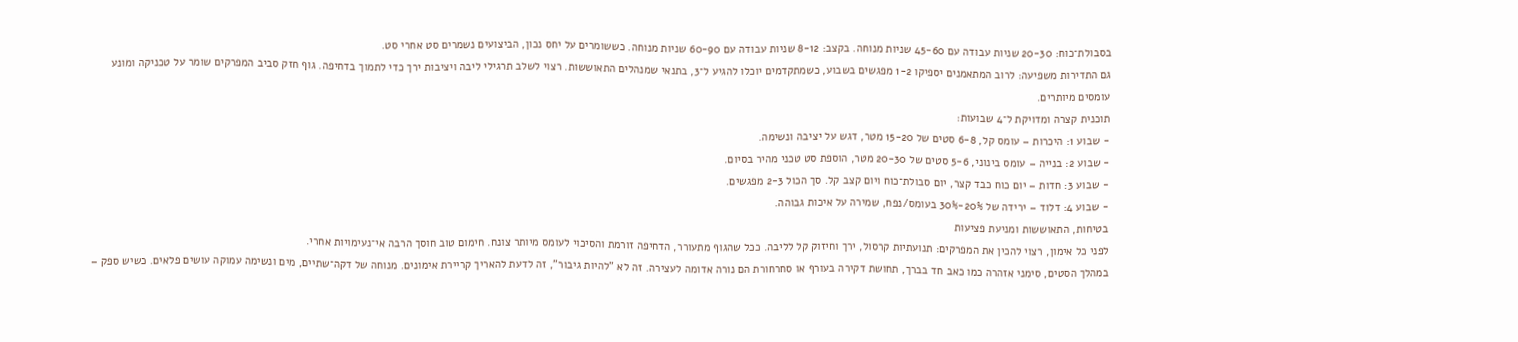בסבולת־כוח: 20-30 שניות עבודה עם 45-60 שניות מנוחה. בקצב: 8-12 שניות עבודה עם 60-90 שניות מנוחה. כששומרים על יחס נכון, הביצועים נשמרים סט אחרי סט.
גם התדירות משפיעה: לרוב המתאמנים יספיקו 1-2 מפגשים בשבוע, כשמתקדמים יוכלו להגיע ל־3, בתנאי שמנהלים התאוששות. רצוי לשלב תרגילי ליבה ויציבות ירך כדי לתמוך בדחיפה. גוף חזק סביב המפרקים שומר על טכניקה ומונע עומסים מיותרים.
תוכנית קצרה ומדויקת ל־4 שבועות:
- שבוע 1: היכרות – עומס קל, 6-8 סטים של 15-20 מטר, דגש על יציבה ונשימה.
- שבוע 2: בנייה – עומס בינוני, 5-6 סטים של 20-30 מטר, הוספת סט טכני מהיר בסיום.
- שבוע 3: חדות – יום כוח כבד קצר, יום סבולת־כוח ויום קצב קל. סך הכול 2-3 מפגשים.
- שבוע 4: דלוד – ירידה של 20%-30% בעומס/נפח, שמירה על איכות גבוהה.
בטיחות, התאוששות ומניעת פציעות
לפני כל אימון, רצוי להכין את המפרקים: תנועתיות קרסול, ירך וחיזוק קל לליבה. ככל שהגוף מתעורר, הדחיפה זורמת והסיכוי לעומס מיותר צונח. חימום טוב חוסך הרבה אי־נעימויות אחרי.
במהלך הסטים, סימני אזהרה כמו כאב חד בברך, תחושת דקירה בעורף או סחרחורת הם נורה אדומה לעצירה. זה לא "להיות גיבור", זה לדעת להאריך קריירת אימונים. מנוחה של דקה־שתיים, מים ונשימה עמוקה עושים פלאים. כשיש ספק –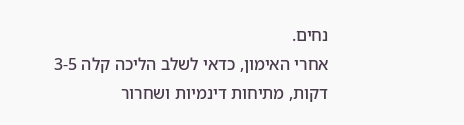נחים.
אחרי האימון, כדאי לשלב הליכה קלה 3-5 דקות, מתיחות דינמיות ושחרור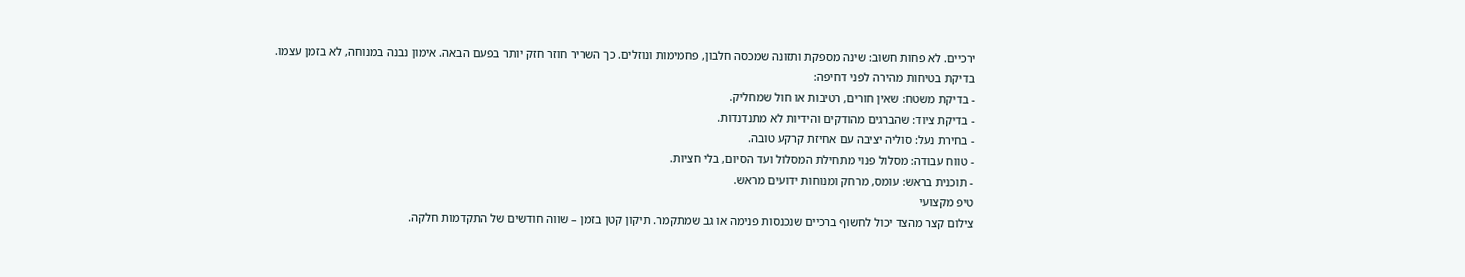ירכיים. לא פחות חשוב: שינה מספקת ותזונה שמכסה חלבון, פחמימות ונוזלים. כך השריר חוזר חזק יותר בפעם הבאה. אימון נבנה במנוחה, לא בזמן עצמו.
בדיקת בטיחות מהירה לפני דחיפה:
- בדיקת משטח: שאין חורים, רטיבות או חול שמחליק.
- בדיקת ציוד: שהברגים מהודקים והידיות לא מתנדנדות.
- בחירת נעל: סוליה יציבה עם אחיזת קרקע טובה.
- טווח עבודה: מסלול פנוי מתחילת המסלול ועד הסיום, בלי חציות.
- תוכנית בראש: עומס, מרחק ומנוחות ידועים מראש.
טיפ מקצועי
צילום קצר מהצד יכול לחשוף ברכיים שנכנסות פנימה או גב שמתקמר. תיקון קטן בזמן – שווה חודשים של התקדמות חלקה.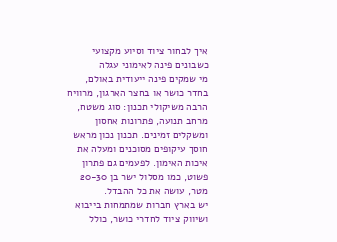איך לבחור ציוד וסיוע מקצועי כשבונים פינה לאימוני עגלה
מי שמקים פינה ייעודית באולם, בחדר כושר או בחצר הארגון, מרוויח הרבה משיקולי תכנון: סוג משטח, מרחב תנועה, פתרונות אחסון ומשקלים זמינים. תכנון נכון מראש חוסך עיקופים מסוכנים ומעלה את איכות האימון. לפעמים גם פתרון פשוט, כמו מסלול ישר בן 20-30 מטר, עושה את כל ההבדל.
יש בארץ חברות שמתמחות בייבוא ושיווק ציוד לחדרי כושר, כולל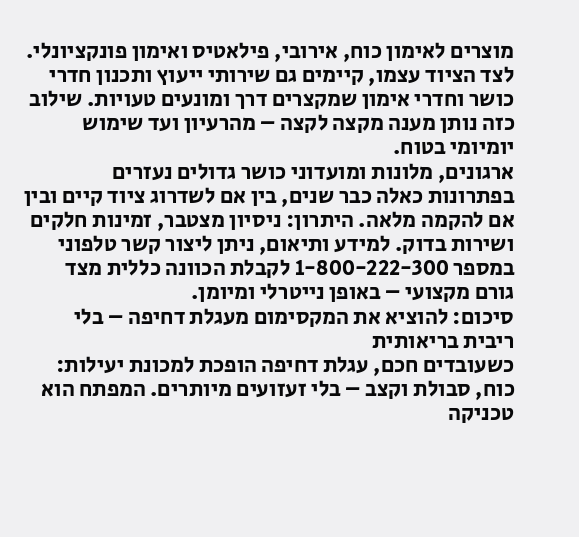מוצרים לאימון כוח, אירובי, פילאטיס ואימון פונקציונלי. לצד הציוד עצמו, קיימים גם שירותי ייעוץ ותכנון חדרי כושר וחדרי אימון שמקצרים דרך ומונעים טעויות. שילוב כזה נותן מענה מקצה לקצה – מהרעיון ועד שימוש יומיומי בטוח.
ארגונים, מלונות ומועדוני כושר גדולים נעזרים בפתרונות כאלה כבר שנים, בין אם לשדרוג ציוד קיים ובין אם להקמה מלאה. היתרון: ניסיון מצטבר, זמינות חלקים ושירות בדוק. למידע ותיאום, ניתן ליצור קשר טלפוני במספר 1-800-222-300 לקבלת הכוונה כללית מצד גורם מקצועי – באופן נייטרלי ומיומן.
סיכום: להוציא את המקסימום מעגלת דחיפה – בלי ריבית בריאותית
כשעובדים חכם, עגלת דחיפה הופכת למכונת יעילות: כוח, סבולת וקצב – בלי זעזועים מיותרים. המפתח הוא טכניקה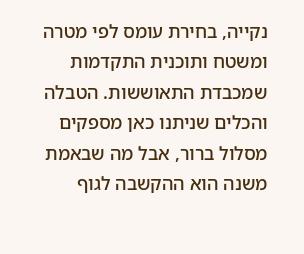נקייה, בחירת עומס לפי מטרה ומשטח ותוכנית התקדמות שמכבדת התאוששות. הטבלה והכלים שניתנו כאן מספקים מסלול ברור, אבל מה שבאמת משנה הוא ההקשבה לגוף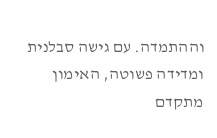וההתמדה. עם גישה סבלנית ומדידה פשוטה, האימון מתקדם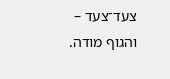צעד־צעד – והגוף מודה.